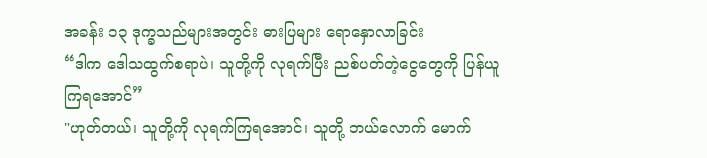အခန်း ၁၃ ဒုက္ခသည်များအတွင်း ဓားပြများ ရောနှောလာခြင်း
“ဒါက ဒေါသထွက်စရာပဲ၊ သူတို့ကို လုရက်ပြီး ညစ်ပတ်တဲ့ငွေတွေကို ပြန်ယူကြရအောင်”
"ဟုတ်တယ်၊ သူတို့ကို လုရက်ကြရအောင်၊ သူတို့ ဘယ်လောက် မောက်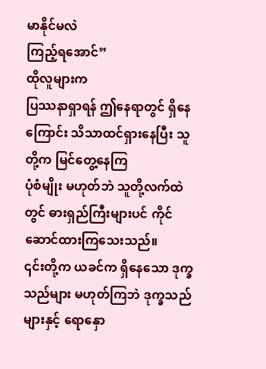မာနိုင်မလဲ
ကြည့်ရအောင်”
ထိုလူများက
ပြဿနာရှာရန် ဤနေရာတွင် ရှိနေကြောင်း သိသာထင်ရှားနေပြီး သူတို့က မြင်တွေ့နေကြ
ပုံစံမျိုး မဟုတ်ဘဲ သူတို့လက်ထဲတွင် ဓားရှည်ကြီးများပင် ကိုင်ဆောင်ထားကြသေးသည်။
၎င်းတို့က ယခင်က ရှိနေသော ဒုက္ခသည်များ မဟုတ်ကြဘဲ ဒုက္ခသည်များနှင့် ရောနှော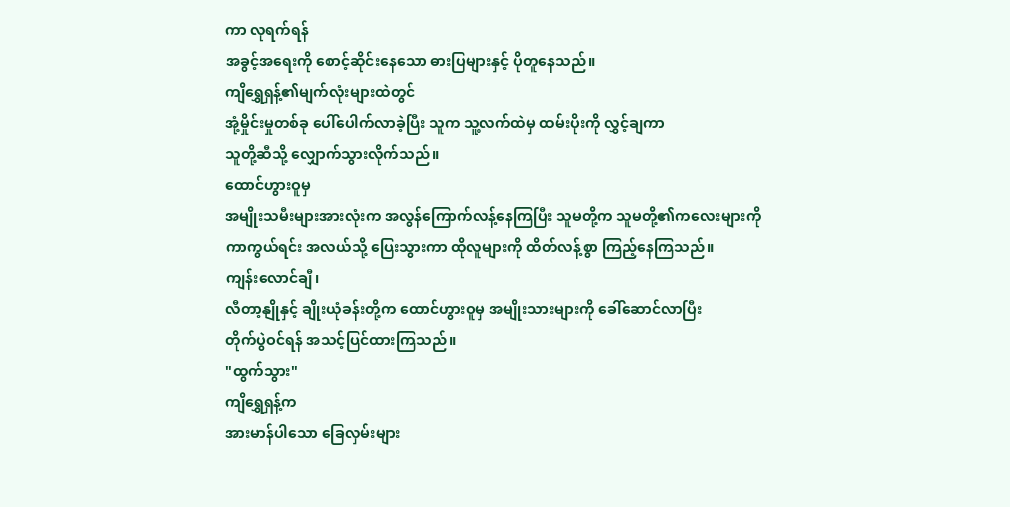ကာ လုရက်ရန်
အခွင့်အရေးကို စောင့်ဆိုင်းနေသော ဓားပြများနှင့် ပိုတူနေသည်။
ကျိရွှေရှန့်၏မျက်လုံးများထဲတွင်
အုံ့မှိုင်းမှုတစ်ခု ပေါ်ပေါက်လာခဲ့ပြီး သူက သူ့လက်ထဲမှ ထမ်းပိုးကို လွှင့်ချကာ
သူတို့ဆီသို့ လျှောက်သွားလိုက်သည်။
ထောင်ဟွားဝူမှ
အမျိုးသမီးများအားလုံးက အလွန်ကြောက်လန့်နေကြပြီး သူမတို့က သူမတို့၏ကလေးများကို
ကာကွယ်ရင်း အလယ်သို့ ပြေးသွားကာ ထိုလူများကို ထိတ်လန့်စွာ ကြည့်နေကြသည်။
ကျန်းလောင်ချီ၊
လီတာ့နျိုနှင့် ချိုးယုံခန်းတို့က ထောင်ဟွားဝူမှ အမျိုးသားများကို ခေါ်ဆောင်လာပြီး
တိုက်ပွဲဝင်ရန် အသင့်ပြင်ထားကြသည်။
"ထွက်သွား"
ကျိရွှေရှန့်က
အားမာန်ပါသော ခြေလှမ်းများ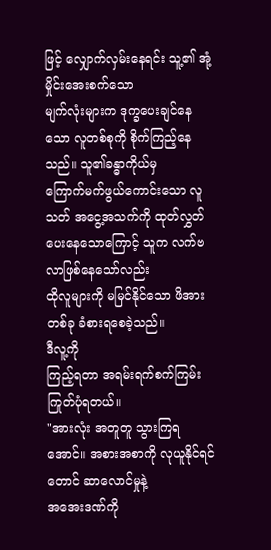ဖြင့် လျှောက်လှမ်းနေရင်း သူ့၏ အုံ့မှိုင်းအေးစက်သော
မျက်လုံးများက ဒုက္ခပေးချင်နေသော လူတစ်စုကို စိုက်ကြည့်နေသည်။ သူ၏ခန္ဓာကိုယ်မှ
ကြောက်မက်ဖွယ်ကောင်းသော လူသတ် အငွေ့အသက်ကို ထုတ်လွှတ်ပေးနေသောကြောင့် သူက လက်ဗလာဖြစ်နေသော်လည်း
ထိုလူများကို မမြင်နိုင်သော ဖိအားတစ်ခု ခံစားရစေခဲ့သည်။
ဒီလူ့ကို
ကြည့်ရတာ အရမ်းရက်စက်ကြမ်းကြုတ်ပုံရတယ်။
"အားလုံး အတူတူ သွားကြရအောင်။ အစားအစာကို လုယူနိုင်ရင်တောင် ဆာလောင်မှုနဲ့
အအေးဒဏ်ကို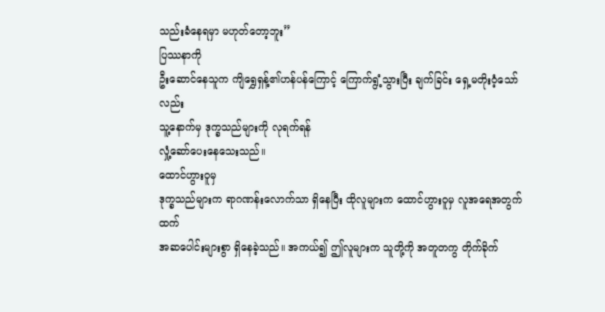သည်းခံနေရမှာ မဟုတ်တော့ဘူး”
ပြဿနာကို
ဦးဆောင်နေသူက ကျိရွှေရှန့်၏ဟန်ပန်ကြောင့် ကြောက်ရွံ့သွားပြီး ချက်ခြင်း ရှေ့မတိုးဝံ့သော်လည်း
သူ့နောက်မှ ဒုက္ခသည်များကို လုရက်ရန်
လှုံ့ဆော်ပေးနေသေးသည်။
ထောင်ဟွားဝူမှ
ဒုက္ခသည်များက ရာဂဏန်းလောက်သာ ရှိနေပြီး ထိုလူများက ထောင်ဟွားဝူမှ လူအရေအတွက်ထက်
အဆပေါင်းများစွာ ရှိနေခဲ့သည်။ အကယ်၍ ဤလူများက သူတို့ကို အတူတကွ တိုက်ခိုက်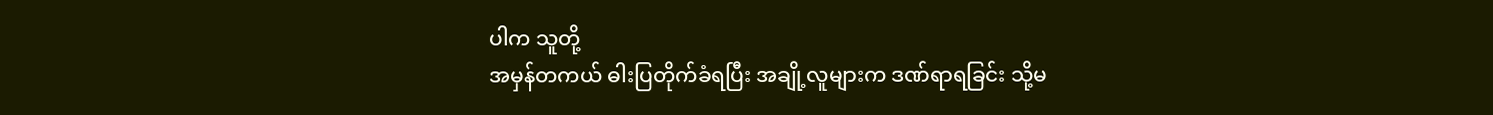ပါက သူတို့
အမှန်တကယ် ဓါးပြတိုက်ခံရပြီး အချို့လူများက ဒဏ်ရာရခြင်း သို့မ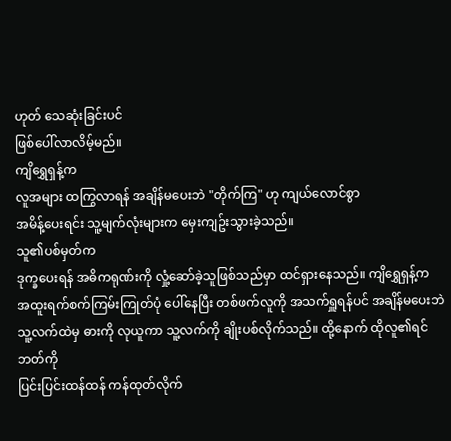ဟုတ် သေဆုံးခြင်းပင်
ဖြစ်ပေါ်လာလိမ့်မည်။
ကျိရွှေရှန့်က
လူအများ ထကြွလာရန် အချိန်မပေးဘဲ "တိုက်ကြ" ဟု ကျယ်လောင်စွာ
အမိန့်ပေးရင်း သူ့မျက်လုံးများက မှေးကျဥ်းသွားခဲ့သည်။
သူ၏ပစ်မှတ်က
ဒုက္ခပေးရန် အဓိကရုဏ်းကို လှုံ့ဆော်ခဲ့သူဖြစ်သည်မှာ ထင်ရှားနေသည်။ ကျိရွှေရှန့်က
အထူးရက်စက်ကြမ်းကြုတ်ပုံ ပေါ်နေပြီး တစ်ဖက်လူကို အသက်ရှူရန်ပင် အချိန်မပေးဘဲ
သူ့လက်ထဲမှ ဓားကို လုယူကာ သူ့လက်ကို ချိုးပစ်လိုက်သည်။ ထို့နောက် ထိုလူ၏ရင်ဘတ်ကို
ပြင်းပြင်းထန်ထန် ကန်ထုတ်လိုက်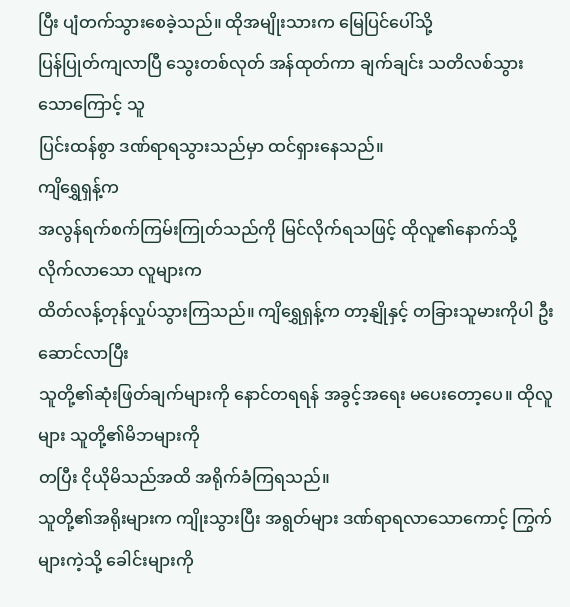ပြီး ပျံတက်သွားစေခဲ့သည်။ ထိုအမျိုးသားက မြေပြင်ပေါ်သို့
ပြန်ပြုတ်ကျလာပြီ သွေးတစ်လုတ် အန်ထုတ်ကာ ချက်ချင်း သတိလစ်သွားသောကြောင့် သူ
ပြင်းထန်စွာ ဒဏ်ရာရသွားသည်မှာ ထင်ရှားနေသည်။
ကျိရွှေရှန့်က
အလွန်ရက်စက်ကြမ်းကြုတ်သည်ကို မြင်လိုက်ရသဖြင့် ထိုလူ၏နောက်သို့ လိုက်လာသော လူများက
ထိတ်လန့်တုန်လှုပ်သွားကြသည်။ ကျိရွှေရှန့်က တာ့နျိုနှင့် တခြားသူမားကိုပါ ဦးဆောင်လာပြီး
သူတို့၏ဆုံးဖြတ်ချက်များကို နောင်တရရန် အခွင့်အရေး မပေးတော့ပေ။ ထိုလူများ သူတို့၏မိဘများကို
တပြီး ငိုယိုမိသည်အထိ အရိုက်ခံကြရသည်။
သူတို့၏အရိုးများက ကျိုးသွားပြီး အရွတ်များ ဒဏ်ရာရလာသောကောင့် ကြွက်များကဲ့သို့ ခေါင်းများကို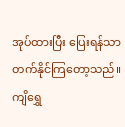အုပ်ထားပြီး ပြေးရန်သာ တက်နိုင်ကြတော့သည်။
ကျိရွှေ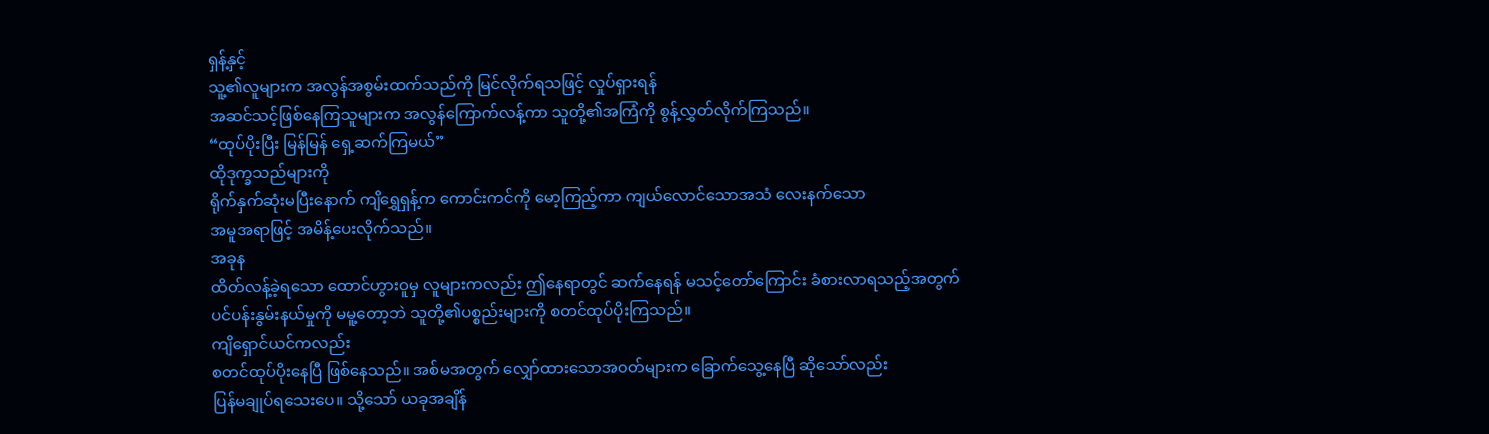ရှန့်နှင့်
သူ့၏လူများက အလွန်အစွမ်းထက်သည်ကို မြင်လိုက်ရသဖြင့် လှုပ်ရှားရန်
အဆင်သင့်ဖြစ်နေကြသူများက အလွန်ကြောက်လန့်ကာ သူတို့၏အကြံကို စွန့်လွှတ်လိုက်ကြသည်။
“ထုပ်ပိုးပြီး မြန်မြန် ရှေ့ဆက်ကြမယ်”
ထိုဒုက္ခသည်များကို
ရိုက်နှက်ဆုံးမပြီးနောက် ကျိရွှေရှန့်က ကောင်းကင်ကို မော့ကြည့်ကာ ကျယ်လောင်သောအသံ လေးနက်သော
အမူအရာဖြင့် အမိန့်ပေးလိုက်သည်။
အခုန
ထိတ်လန့်ခဲ့ရသော ထောင်ဟွားဝူမှ လူများကလည်း ဤနေရာတွင် ဆက်နေရန် မသင့်တော်ကြောင်း ခံစားလာရသည့်အတွက်
ပင်ပန်းနွမ်းနယ်မှုကို မမူ့တော့ဘဲ သူတို့၏ပစ္စည်းများကို စတင်ထုပ်ပိုးကြသည်။
ကျိရှောင်ယင်ကလည်း
စတင်ထုပ်ပိုးနေပြီ ဖြစ်နေသည်။ အစ်မအတွက် လျှော်ထားသောအ၀တ်များက ခြောက်သွေ့နေပြီ ဆိုသော်လည်း
ပြန်မချုပ်ရသေးပေ။ သို့သော် ယခုအချိန်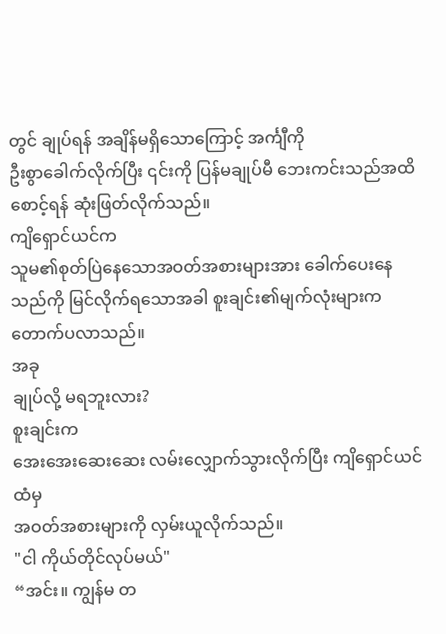တွင် ချုပ်ရန် အချိန်မရှိသောကြောင့် အင်္ကျီကို
ဦးစွာခေါက်လိုက်ပြီး ၎င်းကို ပြန်မချုပ်မီ ဘေးကင်းသည်အထိ စောင့်ရန် ဆုံးဖြတ်လိုက်သည်။
ကျိရှောင်ယင်က
သူမ၏စုတ်ပြဲနေသောအဝတ်အစားများအား ခေါက်ပေးနေသည်ကို မြင်လိုက်ရသောအခါ စူးချင်း၏မျက်လုံးများက
တောက်ပလာသည်။
အခု
ချုပ်လို့ မရဘူးလား?
စူးချင်းက
အေးအေးဆေးဆေး လမ်းလျှောက်သွားလိုက်ပြီး ကျိရှောင်ယင်ထံမှ
အဝတ်အစားများကို လှမ်းယူလိုက်သည်။
"ငါ ကိုယ်တိုင်လုပ်မယ်"
“အင်း။ ကျွန်မ တ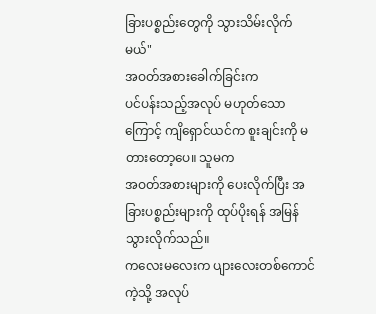ခြားပစ္စည်းတွေကို သွားသိမ်းလိုက်မယ်"
အဝတ်အစားခေါက်ခြင်းက
ပင်ပန်းသည့်အလုပ် မဟုတ်သောကြောင့် ကျိရှောင်ယင်က စူးချင်းကို မတားတော့ပေ။ သူမက
အဝတ်အစားများကို ပေးလိုက်ပြီး အခြားပစ္စည်းများကို ထုပ်ပိုးရန် အမြန်သွားလိုက်သည်။
ကလေးမလေးက ပျားလေးတစ်ကောင်ကဲ့သို့ အလုပ်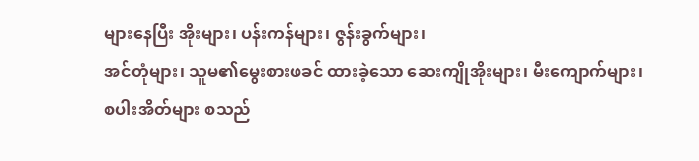များနေပြီး အိုးများ၊ ပန်းကန်များ၊ ဇွန်းခွက်များ၊
အင်တုံများ၊ သူမ၏မွေးစားဖခင် ထားခဲ့သော ဆေးကျိုအိုးများ၊ မီးကျောက်များ၊
စပါးအိတ်များ စသည်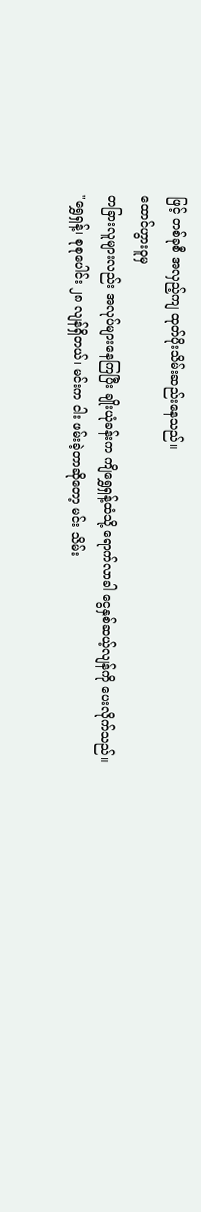ဖြင့် တစ်ခုစီ အလှည့်ကျ ထုတ်ပိုးသိမ်းဆည်းနေသည်။
ထောင်ဟွားဝူမှ
တခြားလူများလည်း အလုပ်များနေကြပြီး ချိုးယုံခန်းက ကျိရွှေရှန့်ထံသို့ ရောက်လာခါ ငွေနှစ်ဆယ့်လျန်ကို ပေးလိုက်သည်။
"ရွှေရှန့်၊ စုစုပေါင်း ၂၈ လျန်ရှိတယ်၊ မင်းက ငါး ဖမ်းခဲ့တာဆိုတော့ မင်း သိမ်း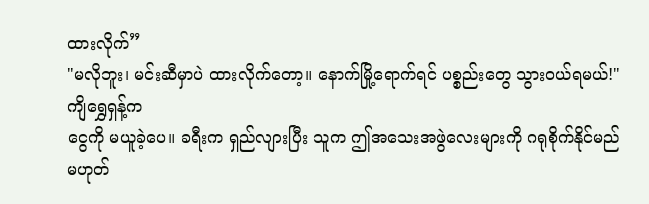ထားလိုက်”
"မလိုဘူး၊ မင်းဆီမှာပဲ ထားလိုက်တော့။ နောက်မြို့ရောက်ရင် ပစ္စည်းတွေ သွားဝယ်ရမယ်!"
ကျိရွှေရှန့်က
ငွေကို မယူခဲ့ပေ။ ခရီးက ရှည်လျားပြီး သူက ဤအသေးအဖွဲလေးများကို ဂရုစိုက်နိုင်မည်
မဟုတ်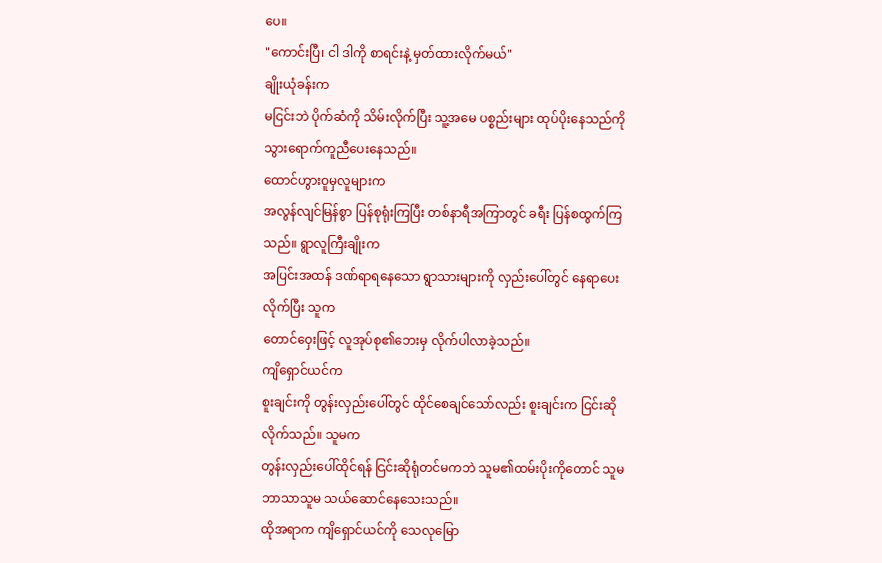ပေ။
"ကောင်းပြီ၊ ငါ ဒါကို စာရင်းနဲ့ မှတ်ထားလိုက်မယ်"
ချိုးယုံခန်းက
မငြင်းဘဲ ပိုက်ဆံကို သိမ်းလိုက်ပြီး သူ့အမေ ပစ္စည်းများ ထုပ်ပိုးနေသည်ကို
သွားရောက်ကူညီပေးနေသည်။
ထောင်ဟွားဝူမှလူများက
အလွန်လျင်မြန်စွာ ပြန်စုရုံးကြပြီး တစ်နာရီအကြာတွင် ခရီး ပြန်စထွက်ကြသည်။ ရွာလူကြီးချိုးက
အပြင်းအထန် ဒဏ်ရာရနေသော ရွာသားများကို လှည်းပေါ်တွင် နေရာပေးလိုက်ပြီး သူက
တောင်ဝှေးဖြင့် လူအုပ်စု၏ဘေးမှ လိုက်ပါလာခဲ့သည်။
ကျိရှောင်ယင်က
စူးချင်းကို တွန်းလှည်းပေါ်တွင် ထိုင်စေချင်သော်လည်း စူးချင်းက ငြင်းဆိုလိုက်သည်။ သူမက
တွန်းလှည်းပေါ်ထိုင်ရန် ငြင်းဆိုရုံတင်မကဘဲ သူမ၏ထမ်းပိုးကိုတောင် သူမဘာသာသူမ သယ်ဆောင်နေသေးသည်။
ထိုအရာက ကျိရှောင်ယင်ကို သေလုမြော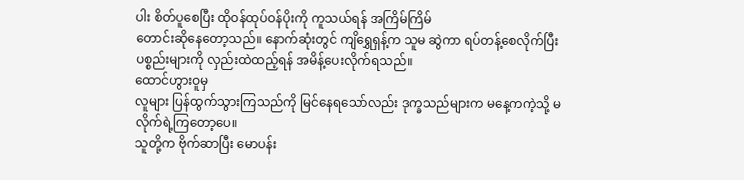ပါး စိတ်ပူစေပြီး ထိုဝန်ထုပ်ဝန်ပိုးကို ကူသယ်ရန် အကြိမ်ကြိမ်
တောင်းဆိုနေတော့သည်။ နောက်ဆုံးတွင် ကျိရွှေရှန့်က သူမ ဆွဲကာ ရပ်တန့်စေလိုက်ပြီး
ပစ္စည်းများကို လှည်းထဲထည့်ရန် အမိန့်ပေးလိုက်ရသည်။
ထောင်ဟွားဝူမှ
လူများ ပြန်ထွက်သွားကြသည်ကို မြင်နေရသော်လည်း ဒုက္ခသည်များက မနေ့ကကဲ့သို့ မလိုက်ရဲ့ကြတော့ပေ။
သူတို့က ဗိုက်ဆာပြီး မောပန်း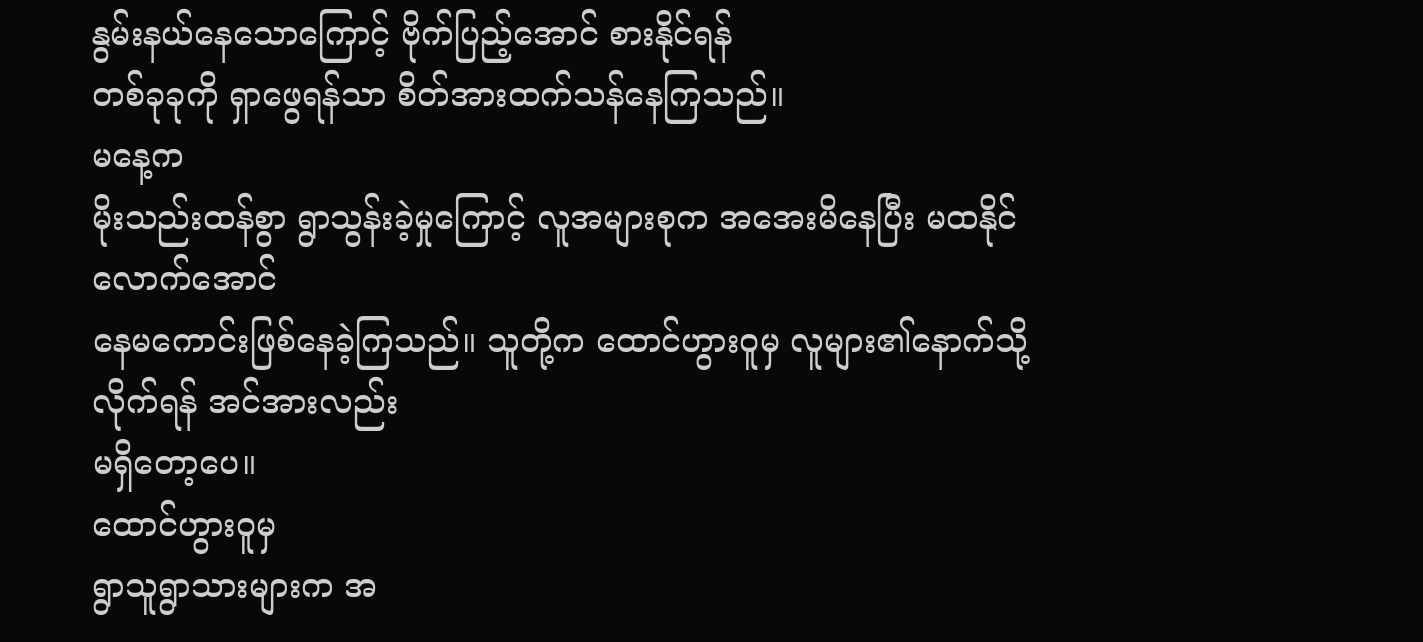နွမ်းနယ်နေသောကြောင့် ဗိုက်ပြည့်အောင် စားနိုင်ရန်
တစ်ခုခုကို ရှာဖွေရန်သာ စိတ်အားထက်သန်နေကြသည်။
မနေ့က
မိုးသည်းထန်စွာ ရွာသွန်းခဲ့မှုကြောင့် လူအများစုက အအေးမိနေပြီး မထနိုင်လောက်အောင်
နေမကောင်းဖြစ်နေခဲ့ကြသည်။ သူတို့က ထောင်ဟွားဝူမှ လူများ၏နောက်သို့ လိုက်ရန် အင်အားလည်း
မရှိတော့ပေ။
ထောင်ဟွားဝူမှ
ရွာသူရွာသားများက အ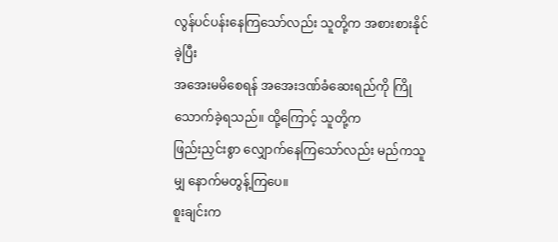လွန်ပင်ပန်းနေကြသော်လည်း သူတို့က အစားစားနိုင်ခဲ့ပြီး
အအေးမမိစေရန် အအေးဒဏ်ခံဆေးရည်ကို ကြိုသောက်ခဲ့ရသည်။ ထို့ကြောင့် သူတို့က
ဖြည်းညှင်းစွာ လျှောက်နေကြသော်လည်း မည်ကသူမျှ နောက်မတွန့်ကြပေ။
စူးချင်းက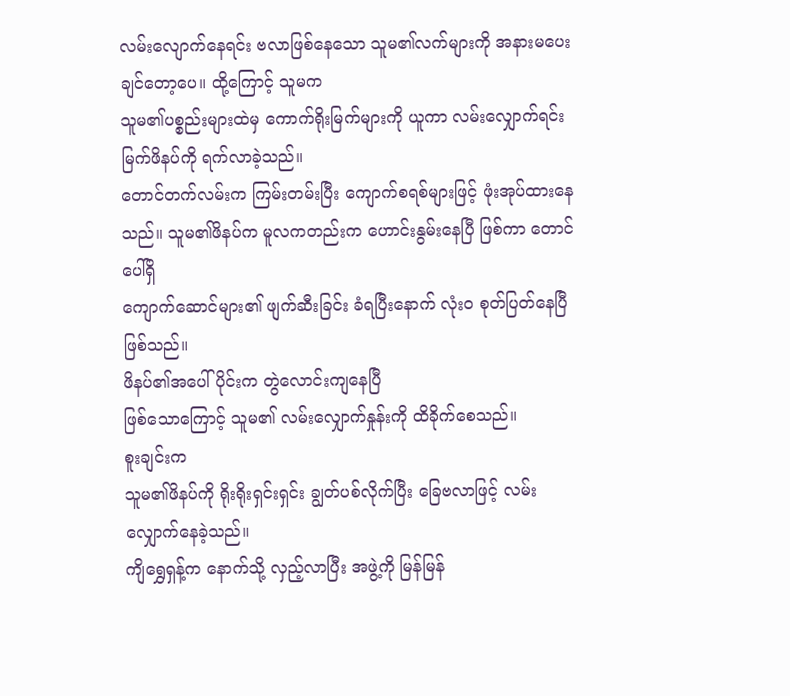လမ်းလျောက်နေရင်း ဗလာဖြစ်နေသော သူမ၏လက်များကို အနားမပေးချင်တော့ပေ။ ထို့ကြောင့် သူမက
သူမ၏ပစ္စည်းများထဲမှ ကောက်ရိုးမြက်များကို ယူကာ လမ်းလျှောက်ရင်း မြက်ဖိနပ်ကို ရက်လာခဲ့သည်။
တောင်တက်လမ်းက ကြမ်းတမ်းပြီး ကျောက်စရစ်များဖြင့် ဖုံးအုပ်ထားနေသည်။ သူမ၏ဖိနပ်က မူလကတည်းက ဟောင်းနွမ်းနေပြီ ဖြစ်ကာ တောင်ပေါ်ရှိ
ကျောက်ဆောင်များ၏ ဖျက်ဆီးခြင်း ခံရပြီးနောက် လုံးဝ စုတ်ပြတ်နေပြီ ဖြစ်သည်။
ဖိနပ်၏အပေါ်ပိုင်းက တွဲလောင်းကျနေပြီ
ဖြစ်သောကြောင့် သူမ၏ လမ်းလျှောက်နှုန်းကို ထိခိုက်စေသည်။
စူးချင်းက
သူမ၏ဖိနပ်ကို ရိုးရိုးရှင်းရှင်း ချွတ်ပစ်လိုက်ပြီး ခြေဗလာဖြင့် လမ်းလျှောက်နေခဲ့သည်။
ကျိရွှေရှန့်က နောက်သို့ လှည့်လာပြီး အဖွဲ့ကို မြန်မြန်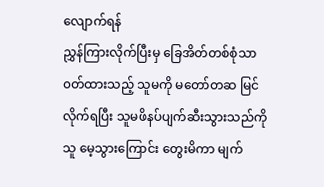လျောက်ရန်
ညွှန်ကြားလိုက်ပြီးမှ ခြေအိတ်တစ်စုံသာ ၀တ်ထားသည့် သူမကို မတော်တဆ မြင်လိုက်ရပြီး သူမဖိနပ်ပျက်ဆီးသွားသည်ကို
သူ မေ့သွားကြောင်း တွေးမိကာ မျက်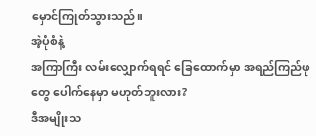မှောင်ကြုတ်သွားသည်။
အဲ့ပုံစံနဲ့
အကြာကြီး လမ်းလျှောက်ရရင် ခြေထောက်မှာ အရည်ကြည်ဖုတွေ ပေါက်နေမှာ မဟုတ်ဘူးလား?
ဒီအမျိုးသ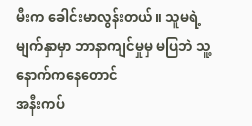မီးက ခေါင်းမာလွန်းတယ်။ သူမရဲ့မျက်နှာမှာ ဘာနာကျင်မှုမှ မပြဘဲ သူ့နောက်ကနေတောင်
အနီးကပ်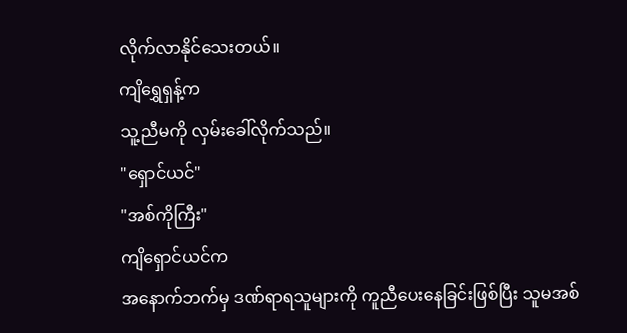လိုက်လာနိုင်သေးတယ်။
ကျိရွှေရှန့်က
သူ့ညီမကို လှမ်းခေါ်လိုက်သည်။
"ရှောင်ယင်"
"အစ်ကိုကြီး"
ကျိရှောင်ယင်က
အနောက်ဘက်မှ ဒဏ်ရာရသူများကို ကူညီပေးနေခြင်းဖြစ်ပြီး သူမအစ်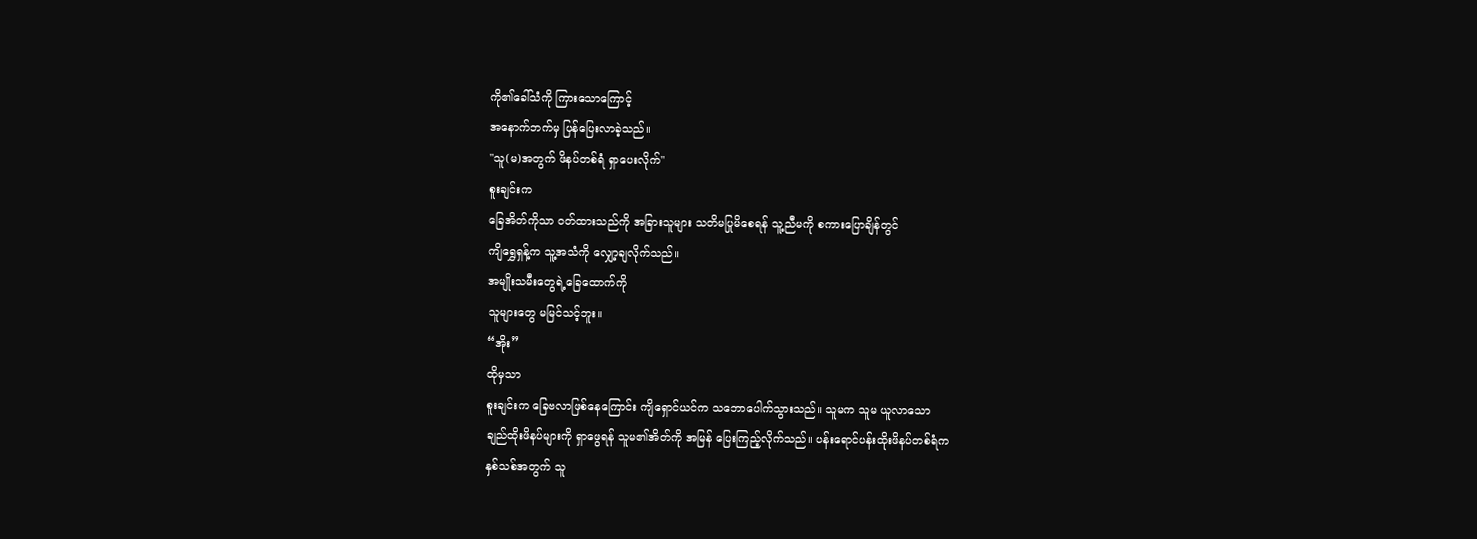ကို၏ခေါ်သံကို ကြားသောကြောင့်
အနောက်ဘက်မှ ပြန်ပြေးလာခဲ့သည်။
"သူ(မ)အတွက် ဖိနပ်တစ်ရံ ရှာပေးလိုက်"
စူးချင်းက
ခြေအိတ်ကိုသာ ၀တ်ထားသည်ကို အခြားသူများ သတိမပြုမိစေရန် သူ့ညီမကို စကားပြောချိန်တွင်
ကျိရွှေရှန့်က သူ့အသံကို လျှော့ချလိုက်သည်။
အမျိုးသမီးတွေရဲ့ခြေထောက်ကို
သူများတွေ မမြင်သင့်ဘူး။
“အိုး”
ထိုမှသာ
စူးချင်းက ခြေဗလာဖြစ်နေကြောင်း ကျိရှောင်ယင်က သဘောပေါက်သွားသည်။ သူမက သူမ ယူလာသော
ချည်ထိုးဖိနပ်များကို ရှာဖွေရန် သူမ၏အိတ်ကို အမြန် ပြေးကြည့်လိုက်သည်။ ပန်းရောင်ပန်းထိုးဖိနပ်တစ်ရံက
နှစ်သစ်အတွက် သူ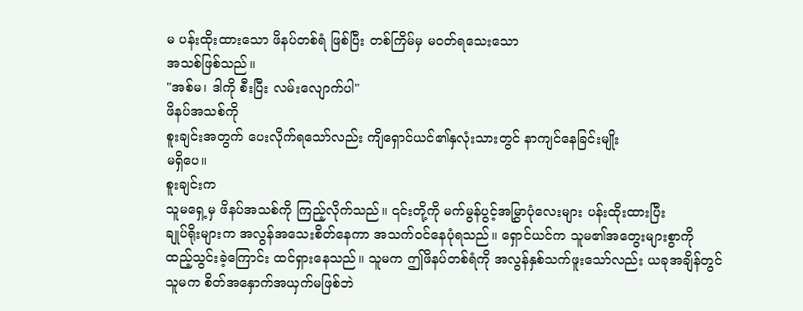မ ပန်းထိုးထားသော ဖိနပ်တစ်ရံ ဖြစ်ပြီး တစ်ကြိမ်မှ မဝတ်ရသေးသော
အသစ်ဖြစ်သည်။
"အစ်မ၊ ဒါကို စီးပြီး လမ်းလျောက်ပါ"
ဖိနပ်အသစ်ကို
စူးချင်းအတွက် ပေးလိုက်ရသော်လည်း ကျိရှောင်ယင်၏နှလုံးသားတွင် နာကျင်နေခြင်းမျိုး
မရှိပေ။
စူးချင်းက
သူမရှေ့မှ ဖိနပ်အသစ်ကို ကြည့်လိုက်သည်။ ၎င်းတို့ကို မက်မွန်ပွင့်အမြွှာပုံလေးများ ပန်းထိုးထားပြီး
ချုပ်ရိုးများက အလွန်အသေးစိတ်နေကာ အသက်ဝင်နေပုံရသည်။ ရှောင်ယင်က သူမ၏အတွေးများစွာကို
ထည့်သွင်းခဲ့ကြောင်း ထင်ရှားနေသည်။ သူမက ဤဖိနပ်တစ်ရံကို အလွန်နှစ်သက်ဖူးသော်လည်း ယခုအချိန်တွင်
သူမက စိတ်အနှောက်အယှက်မဖြစ်ဘဲ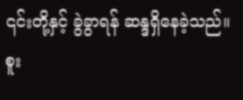၎င်းတို့နှင့် ခွဲခွာရန် ဆန္ဒရှိနေခဲ့သည်။
စူး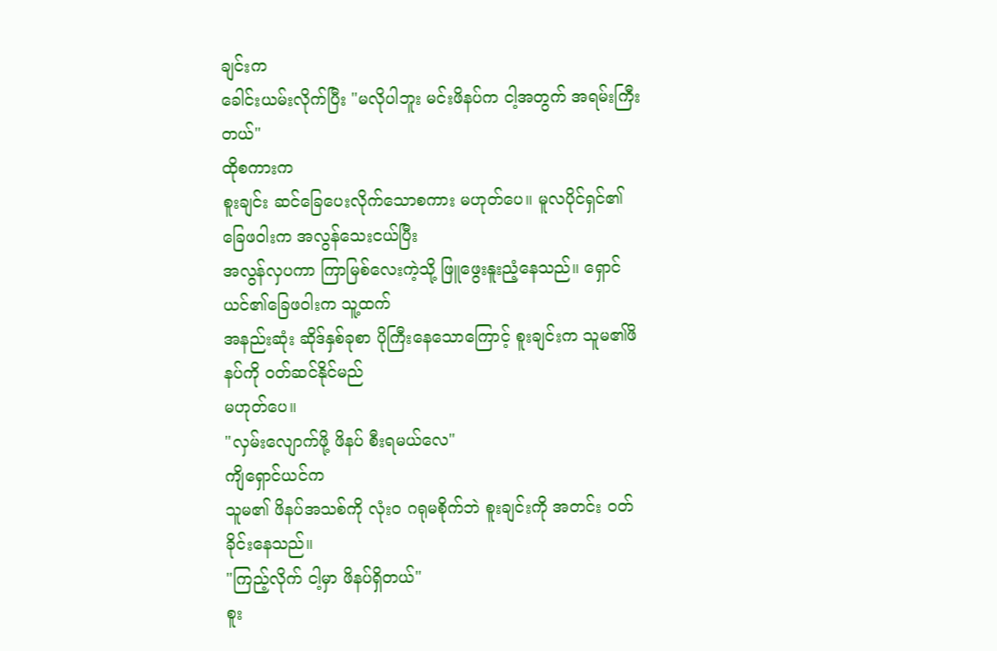ချင်းက
ခေါင်းယမ်းလိုက်ပြီး "မလိုပါဘူး မင်းဖိနပ်က ငါ့အတွက် အရမ်းကြီးတယ်"
ထိုစကားက
စူးချင်း ဆင်ခြေပေးလိုက်သောစကား မဟုတ်ပေ။ မူလပိုင်ရှင်၏ ခြေဖဝါးက အလွန်သေးငယ်ပြီး
အလွန်လှပကာ ကြာမြစ်လေးကဲ့သို့ ဖြူဖွေးနူးညံ့နေသည်။ ရှောင်ယင်၏ခြေဖဝါးက သူ့ထက်
အနည်းဆုံး ဆိုဒ်နှစ်ခုစာ ပိုကြီးနေသောကြောင့် စူးချင်းက သူမ၏ဖိနပ်ကို ဝတ်ဆင်နိုင်မည်
မဟုတ်ပေ။
"လှမ်းလျောက်ဖို့ ဖိနပ် စီးရမယ်လေ"
ကျိရှောင်ယင်က
သူမ၏ ဖိနပ်အသစ်ကို လုံးဝ ဂရုမစိုက်ဘဲ စူးချင်းကို အတင်း ဝတ်ခိုင်းနေသည်။
"ကြည့်လိုက် ငါ့မှာ ဖိနပ်ရှိတယ်"
စူး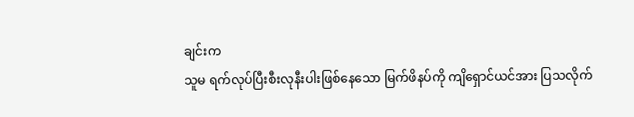ချင်းက
သူမ ရက်လုပ်ပြီးစီးလုနီးပါးဖြစ်နေသော မြက်ဖိနပ်ကို ကျိရှောင်ယင်အား ပြသလိုက်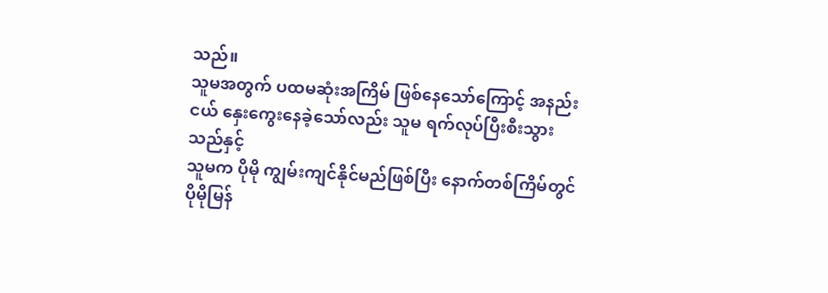သည်။
သူမအတွက် ပထမဆုံးအကြိမ် ဖြစ်နေသော်ကြောင့် အနည်းငယ် နှေးကွေးနေခဲ့သော်လည်း သူမ ရက်လုပ်ပြီးစီးသွားသည်နှင့်
သူမက ပိုမို ကျွမ်းကျင်နိုင်မည်ဖြစ်ပြီး နောက်တစ်ကြိမ်တွင် ပိုမိုမြန်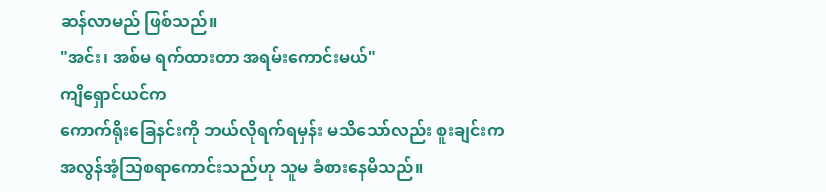ဆန်လာမည် ဖြစ်သည်။
"အင်း၊ အစ်မ ရက်ထားတာ အရမ်းကောင်းမယ်"
ကျိရှောင်ယင်က
ကောက်ရိုးခြေနင်းကို ဘယ်လိုရက်ရမှန်း မသိသော်လည်း စူးချင်းက
အလွန်အံ့သြစရာကောင်းသည်ဟု သူမ ခံစားနေမိသည်။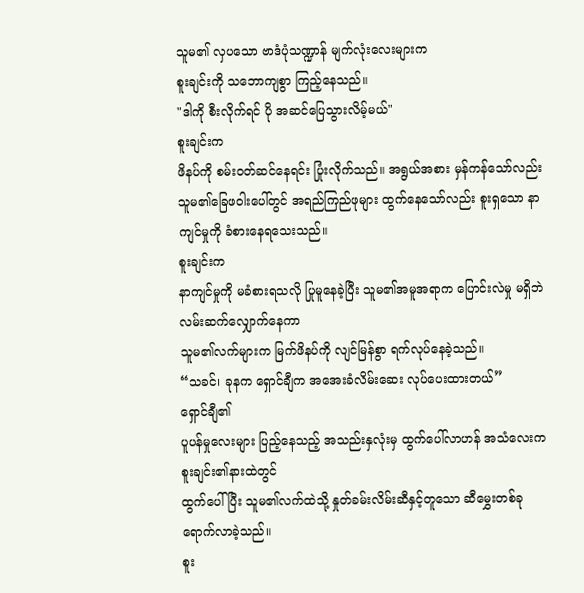သူမ၏ လှပသော ဗာဒံပုံသဏ္ဍာန် မျက်လုံးလေးများက
စူးချင်းကို သဘောကျစွာ ကြည့်နေသည်။
"ဒါကို စီးလိုက်ရင် ပို အဆင်ပြေသွားလိမ့်မယ်"
စူးချင်းက
ဖိနပ်ကို စမ်းဝတ်ဆင်နေရင်း ပြုံးလိုက်သည်။ အရွယ်အစား မှန်ကန်သော်လည်း
သူမ၏ခြေဖဝါးပေါ်တွင် အရည်ကြည်ဖုများ ထွက်နေသော်လည်း စူးရှသော နာကျင်မှုကို ခံစားနေရသေးသည်။
စူးချင်းက
နာကျင်မှုကို မခံစားရသလို ပြုမူနေခဲ့ပြီး သူမ၏အမူအရာက ပြောင်းလဲမှု မရှိဘဲ လမ်းဆက်လျှောက်နေကာ
သူမ၏လက်များက မြက်ဖိနပ်ကို လျင်မြန်စွာ ရက်လုပ်နေခဲ့သည်။
“သခင်၊ ခုနက ရှောင်ချီက အအေးခံလိမ်းဆေး လုပ်ပေးထားတယ်”
ရှောင်ချီ၏
ပူပန်မှုလေးများ ပြည့်နေသည့် အသည်းနှလုံးမှ ထွက်ပေါ်လာဟန် အသံလေးက စူးချင်း၏နားထဲတွင်
ထွက်ပေါ်ပြီး သူမ၏လက်ထဲသို့ နှုတ်ခမ်းလိမ်းဆီနှင့်တူသော ဆီမွှေးတစ်ခု ရောက်လာခဲ့သည်။
စူး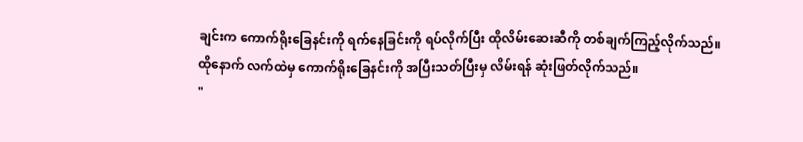ချင်းက ကောက်ရိုးခြေနင်းကို ရက်နေခြင်းကို ရပ်လိုက်ပြီး ထိုလိမ်းဆေးဆီကို တစ်ချက်ကြည့်လိုက်သည်။
ထိုနောက် လက်ထဲမှ ကောက်ရိုးခြေနင်းကို အပြီးသတ်ပြီးမှ လိမ်းရန် ဆုံးဖြတ်လိုက်သည်။
"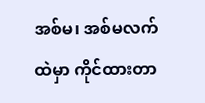အစ်မ၊ အစ်မလက်ထဲမှာ ကိုင်ထားတာ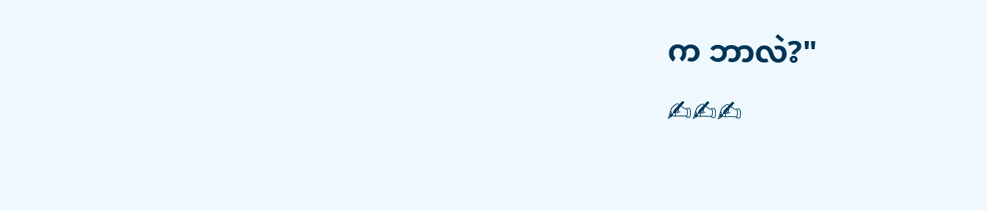က ဘာလဲ?"
✍✍✍